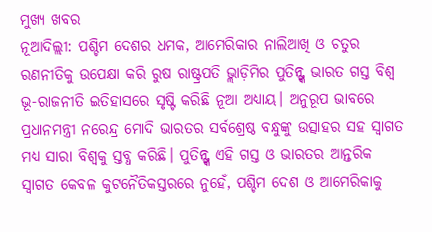ମୁଖ୍ୟ ଖବର
ନୂଆଦିଲ୍ଲୀ: ପଶ୍ଚିମ ଦେଶର ଧମକ, ଆମେରିକାର ନାଲିଆଖି ଓ ଚତୁର ରଣନୀତିକୁ ଉପେକ୍ଷା କରି ରୁଷ ରାଷ୍ଟ୍ରପତି ଭ୍ଲାଡ଼ିମିର ପୁତିନ୍ଙ୍କ ଭାରତ ଗସ୍ତ ବିଶ୍ୱ ଭୂ-ରାଜନୀତି ଇତିହାସରେ ସୃଷ୍ଟି କରିଛି ନୂଆ ଅଧ୍ୟାୟ। ଅନୁରୂପ ଭାବରେ ପ୍ରଧାନମନ୍ତ୍ରୀ ନରେନ୍ଦ୍ର ମୋଦି ଭାରତର ସର୍ବଶ୍ରେଷ୍ଠ ବନ୍ଧୁଙ୍କୁ ଉତ୍ସାହର ସହ ସ୍ୱାଗତ ମଧ୍ୟ ସାରା ବିଶ୍ୱକୁ ସ୍ତବ୍ଧ କରିଛି। ପୁତିନ୍ଙ୍କ ଏହି ଗସ୍ତ ଓ ଭାରତର ଆନ୍ତରିକ ସ୍ୱାଗତ କେବଳ କୁଟନୈତିକସ୍ତରରେ ନୁହେଁ, ପଶ୍ଚିମ ଦେଶ ଓ ଆମେରିକାକୁ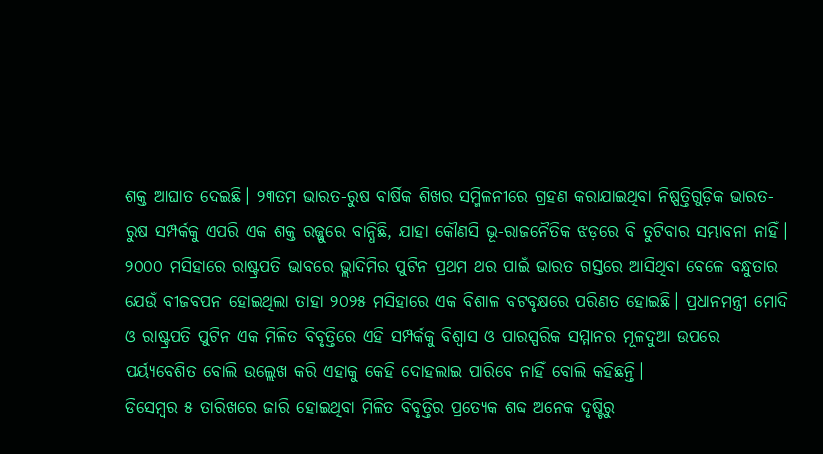ଶକ୍ତ ଆଘାତ ଦେଇଛି। ୨୩ତମ ଭାରତ-ରୁଷ ବାର୍ଷିକ ଶିଖର ସମ୍ମିଳନୀରେ ଗ୍ରହଣ କରାଯାଇଥିବା ନିଷ୍ପତ୍ତିଗୁଡ଼ିକ ଭାରତ-ରୁଷ ସମ୍ପର୍କକୁ ଏପରି ଏକ ଶକ୍ତ ରଜ୍ଜୁରେ ବାନ୍ଧିଛି, ଯାହା କୌଣସି ଭୂ-ରାଜନୈତିକ ଝଡ଼ରେ ବି ତୁଟିବାର ସମ୍ଭାବନା ନାହିଁ। ୨୦୦୦ ମସିହାରେ ରାଷ୍ଟ୍ରପତି ଭାବରେ ଭ୍ଲାଦିମିର ପୁଟିନ ପ୍ରଥମ ଥର ପାଇଁ ଭାରତ ଗସ୍ତରେ ଆସିଥିବା ବେଳେ ବନ୍ଧୁତାର ଯେଉଁ ବୀଜବପନ ହୋଇଥିଲା ତାହା ୨୦୨୫ ମସିହାରେ ଏକ ବିଶାଳ ବଟବୃକ୍ଷରେ ପରିଣତ ହୋଇଛି। ପ୍ରଧାନମନ୍ତ୍ରୀ ମୋଦି ଓ ରାଷ୍ଟ୍ରପତି ପୁଟିନ ଏକ ମିଳିତ ବିବୃତ୍ତିରେ ଏହି ସମ୍ପର୍କକୁ ବିଶ୍ୱାସ ଓ ପାରସ୍ପରିକ ସମ୍ମାନର ମୂଳଦୁଆ ଉପରେ ପର୍ୟ୍ୟବେଶିତ ବୋଲି ଉଲ୍ଲେଖ କରି ଏହାକୁ କେହି ଦୋହଲାଇ ପାରିବେ ନାହିଁ ବୋଲି କହିଛନ୍ତି।
ଡିସେମ୍ବର ୫ ତାରିଖରେ ଜାରି ହୋଇଥିବା ମିଳିତ ବିବୃତ୍ତିର ପ୍ରତ୍ୟେକ ଶବ୍ଦ ଅନେକ ଦୃଷ୍ଟିରୁ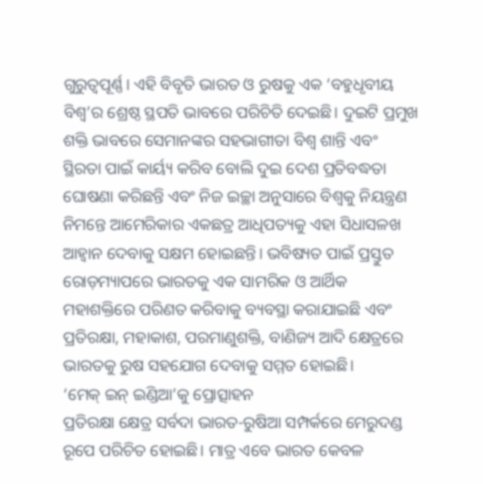ଗୁରୁତ୍ୱପୂର୍ଣ୍ଣ। ଏହି ବିବୃତି ଭାରତ ଓ ରୁଷକୁ ଏକ ‘ବହୁଧୃବୀୟ ବିଶ୍ୱ’ର ଶ୍ରେଷ୍ଠ ସ୍ଥପତି ଭାବରେ ପରିଚିତି ଦେଇଛି। ଦୁଇଟି ପ୍ରମୁଖ ଶକ୍ତି ଭାବରେ ସେମାନଙ୍କର ସହଭାଗୀତା ବିଶ୍ୱ ଶାନ୍ତି ଏବଂ ସ୍ଥିରତା ପାଇଁ କାର୍ୟ୍ୟ କରିବ ବୋଲି ଦୁଇ ଦେଶ ପ୍ରତିବଦ୍ଧତା ଘୋଷଣା କରିଛନ୍ତି ଏବଂ ନିଜ ଇଚ୍ଛା ଅନୁସାରେ ବିଶ୍ୱକୁ ନିୟନ୍ତ୍ରଣ ନିମନ୍ତେ ଆମେରିକାର ଏକଛତ୍ର ଆଧିପତ୍ୟକୁ ଏହା ସିଧାସଳଖ ଆହ୍ୱାନ ଦେବାକୁ ସକ୍ଷମ ହୋଇଛନ୍ତି। ଭବିଷ୍ୟତ ପାଇଁ ପ୍ରସ୍ତୁତ ରୋଡ଼ମ୍ୟାପରେ ଭାରତକୁ ଏକ ସାମରିକ ଓ ଆର୍ଥିକ ମହାଶକ୍ତିରେ ପରିଣତ କରିବାକୁ ବ୍ୟବସ୍ଥା କରାଯାଇଛି ଏବଂ ପ୍ରତିରକ୍ଷା, ମହାକାଶ, ପରମାଣୁଶକ୍ତି, ବାଣିଜ୍ୟ ଆଦି କ୍ଷେତ୍ରରେ ଭାରତକୁ ରୁଷ ସହଯୋଗ ଦେବାକୁ ସମ୍ମତ ହୋଇଛି।
‘ମେକ୍ ଇନ୍ ଇଣ୍ଡିଆ’କୁ ପ୍ରୋତ୍ସାହନ
ପ୍ରତିରକ୍ଷା କ୍ଷେତ୍ର ସର୍ବଦା ଭାରତ-ରୁଷିଆ ସମ୍ପର୍କରେ ମେରୁଦଣ୍ଡ ରୂପେ ପରିଚିତ ହୋଇଛି। ମାତ୍ର ଏବେ ଭାରତ କେବଳ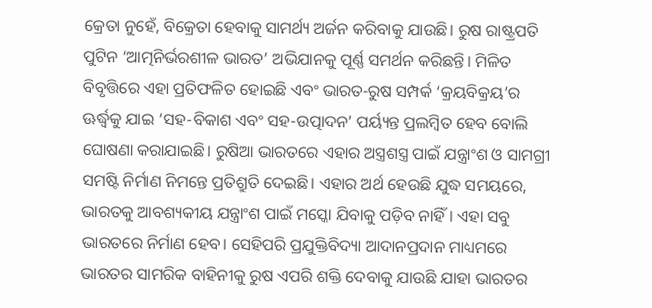କ୍ରେତା ନୁହେଁ, ବିକ୍ରେତା ହେବାକୁ ସାମର୍ଥ୍ୟ ଅର୍ଜନ କରିବାକୁ ଯାଉଛି। ରୁଷ ରାଷ୍ଟ୍ରପତି ପୁଟିନ ‘ଆତ୍ମନିର୍ଭରଶୀଳ ଭାରତ’ ଅଭିଯାନକୁ ପୂର୍ଣ୍ଣ ସମର୍ଥନ କରିଛନ୍ତି। ମିଳିତ ବିବୃତ୍ତିରେ ଏହା ପ୍ରତିଫଳିତ ହୋଇଛି ଏବଂ ଭାରତ-ରୁଷ ସମ୍ପର୍କ ‘କ୍ରୟବିକ୍ରୟ’ର ଊର୍ଦ୍ଧ୍ବକୁ ଯାଇ ‘ସହ-ବିକାଶ ଏବଂ ସହ-ଉତ୍ପାଦନ’ ପର୍ୟ୍ୟନ୍ତ ପ୍ରଲମ୍ବିତ ହେବ ବୋଲି ଘୋଷଣା କରାଯାଇଛି। ରୁଷିଆ ଭାରତରେ ଏହାର ଅସ୍ତ୍ରଶସ୍ତ୍ର ପାଇଁ ଯନ୍ତ୍ରାଂଶ ଓ ସାମଗ୍ରୀ ସମଷ୍ଟି ନିର୍ମାଣ ନିମନ୍ତେ ପ୍ରତିଶ୍ରୁତି ଦେଇଛି। ଏହାର ଅର୍ଥ ହେଉଛି ଯୁଦ୍ଧ ସମୟରେ, ଭାରତକୁ ଆବଶ୍ୟକୀୟ ଯନ୍ତ୍ରାଂଶ ପାଇଁ ମସ୍କୋ ଯିବାକୁ ପଡ଼ିବ ନାହିଁ। ଏହା ସବୁ ଭାରତରେ ନିର୍ମାଣ ହେବ। ସେହିପରି ପ୍ରଯୁକ୍ତିବିଦ୍ୟା ଆଦାନପ୍ରଦାନ ମାଧ୍ୟମରେ ଭାରତର ସାମରିକ ବାହିନୀକୁ ରୁଷ ଏପରି ଶକ୍ତି ଦେବାକୁ ଯାଉଛି ଯାହା ଭାରତର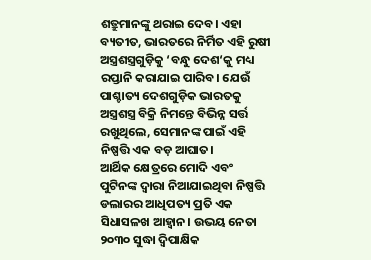ଶତ୍ରୁମାନଙ୍କୁ ଥରାଇ ଦେବ। ଏହା ବ୍ୟତୀତ, ଭାରତରେ ନିର୍ମିତ ଏହି ରୁଷୀ ଅସ୍ତ୍ରଶସ୍ତ୍ରଗୁଡ଼ିକୁ ‘ବନ୍ଧୁ ଦେଶ‘କୁ ମଧ୍ୟ ରପ୍ତାନି କରାଯାଇ ପାରିବ। ଯେଉଁ ପାଶ୍ଚାତ୍ୟ ଦେଶଗୁଡ଼ିକ ଭାରତକୁ ଅସ୍ତ୍ରଶସ୍ତ୍ର ବିକ୍ରି ନିମନ୍ତେ ବିଭିନ୍ନ ସର୍ତ୍ତ ରଖୁଥିଲେ, ସେମାନଙ୍କ ପାଇଁ ଏହି ନିଷ୍ପତ୍ତି ଏକ ବଡ଼ ଆଘାତ।
ଆର୍ଥିକ କ୍ଷେତ୍ରରେ ମୋଦି ଏବଂ ପୁଟିନଙ୍କ ଦ୍ୱାରା ନିଆଯାଇଥିବା ନିଷ୍ପତ୍ତି ଡଲାରର ଆଧିପତ୍ୟ ପ୍ରତି ଏକ ସିଧାସଳଖ ଆହ୍ୱାନ। ଉଭୟ ନେତା ୨୦୩୦ ସୁଦ୍ଧା ଦ୍ୱିପାକ୍ଷିକ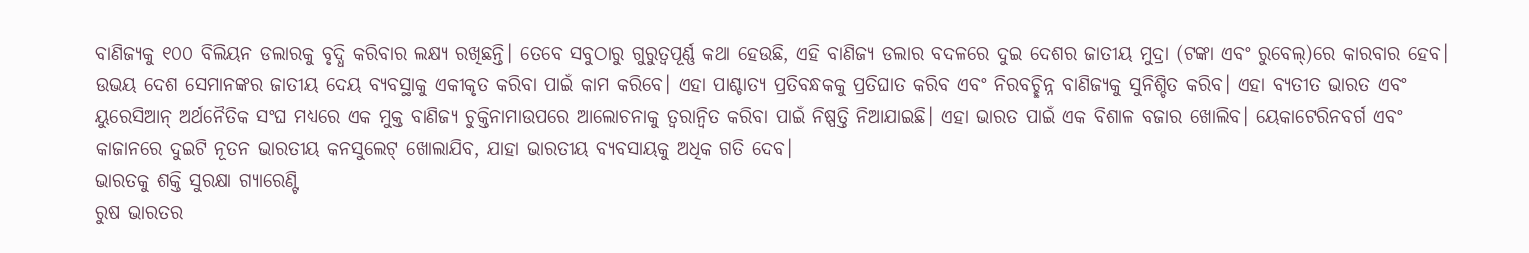ବାଣିଜ୍ୟକୁ ୧୦୦ ବିଲିୟନ ଡଲାରକୁ ବୃଦ୍ଧି କରିବାର ଲକ୍ଷ୍ୟ ରଖିଛନ୍ତି। ତେବେ ସବୁଠାରୁ ଗୁରୁତ୍ୱପୂର୍ଣ୍ଣ କଥା ହେଉଛି, ଏହି ବାଣିଜ୍ୟ ଡଲାର ବଦଳରେ ଦୁଇ ଦେଶର ଜାତୀୟ ମୁଦ୍ରା (ଟଙ୍କା ଏବଂ ରୁବେଲ୍)ରେ କାରବାର ହେବ। ଉଭୟ ଦେଶ ସେମାନଙ୍କର ଜାତୀୟ ଦେୟ ବ୍ୟବସ୍ଥାକୁ ଏକୀକୃତ କରିବା ପାଇଁ କାମ କରିବେ। ଏହା ପାଶ୍ଚାତ୍ୟ ପ୍ରତିବନ୍ଧକକୁ ପ୍ରତିଘାତ କରିବ ଏବଂ ନିରବଚ୍ଛିନ୍ନ ବାଣିଜ୍ୟକୁ ସୁନିଶ୍ଚିତ କରିବ। ଏହା ବ୍ୟତୀତ ଭାରତ ଏବଂ ୟୁରେସିଆନ୍ ଅର୍ଥନୈତିକ ସଂଘ ମଧ୍ୟରେ ଏକ ମୁକ୍ତ ବାଣିଜ୍ୟ ଚୁକ୍ତିନାମାଉପରେ ଆଲୋଚନାକୁ ତ୍ୱରାନ୍ୱିତ କରିବା ପାଇଁ ନିଷ୍ପତ୍ତି ନିଆଯାଇଛି। ଏହା ଭାରତ ପାଇଁ ଏକ ବିଶାଳ ବଜାର ଖୋଲିବ। ୟେକାଟେରିନବର୍ଗ ଏବଂ କାଜାନରେ ଦୁଇଟି ନୂତନ ଭାରତୀୟ କନସୁଲେଟ୍ ଖୋଲାଯିବ, ଯାହା ଭାରତୀୟ ବ୍ୟବସାୟକୁ ଅଧିକ ଗତି ଦେବ।
ଭାରତକୁ ଶକ୍ତି ସୁରକ୍ଷା ଗ୍ୟାରେଣ୍ଟି
ରୁଷ ଭାରତର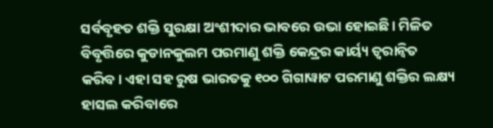ସର୍ବବୃହତ ଶକ୍ତି ସୁରକ୍ଷା ଅଂଶୀଦାର ଭାବରେ ଉଭା ହୋଇଛି। ମିଳିତ ବିବୃତ୍ତିରେ କୁଡାନକୁଲମ ପରମାଣୁ ଶକ୍ତି କେନ୍ଦ୍ରର କାର୍ୟ୍ୟ ତ୍ୱରାନ୍ୱିତ କରିବ। ଏହା ସହ ରୁଷ ଭାରତକୁ ୧୦୦ ଗିଗାୱାଟ ପରମାଣୁ ଶକ୍ତିର ଲକ୍ଷ୍ୟ ହାସଲ କରିବାରେ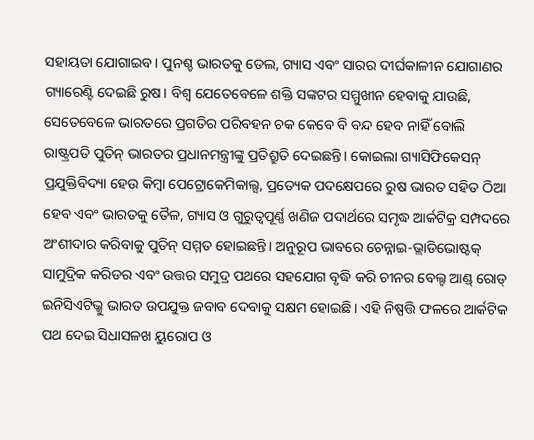ସହାୟତା ଯୋଗାଇବ। ପୁନଶ୍ଚ ଭାରତକୁ ତେଲ, ଗ୍ୟାସ ଏବଂ ସାରର ଦୀର୍ଘକାଳୀନ ଯୋଗାଣର ଗ୍ୟାରେଣ୍ଟି ଦେଇଛି ରୁଷ। ବିଶ୍ୱ ଯେତେବେଳେ ଶକ୍ତି ସଙ୍କଟର ସମ୍ମୁଖୀନ ହେବାକୁ ଯାଉଛି, ସେତେବେଳେ ଭାରତରେ ପ୍ରଗତିର ପରିବହନ ଚକ କେବେ ବି ବନ୍ଦ ହେବ ନାହିଁ ବୋଲି ରାଷ୍ଟ୍ରପତି ପୁତିନ୍ ଭାରତର ପ୍ରଧାନମନ୍ତ୍ରୀଙ୍କୁ ପ୍ରତିଶ୍ରୁତି ଦେଇଛନ୍ତି। କୋଇଲା ଗ୍ୟାସିଫିକେସନ୍ ପ୍ରଯୁକ୍ତିବିଦ୍ୟା ହେଉ କିମ୍ବା ପେଟ୍ରୋକେମିକାଲ୍ସ, ପ୍ରତ୍ୟେକ ପଦକ୍ଷେପରେ ରୁଷ ଭାରତ ସହିତ ଠିଆ ହେବ ଏବଂ ଭାରତକୁ ତୈଳ, ଗ୍ୟାସ ଓ ଗୁରୁତ୍ୱପୂର୍ଣ୍ଣ ଖଣିଜ ପଦାର୍ଥରେ ସମୃଦ୍ଧ ଆର୍କଟିକ୍ର ସମ୍ପଦରେ ଅଂଶୀଦାର କରିବାକୁ ପୁତିନ୍ ସମ୍ମତ ହୋଇଛନ୍ତି। ଅନୁରୂପ ଭାବରେ ଚେନ୍ନାଇ-ଭ୍ଲାଡିଭୋଷ୍ଟକ୍ ସାମୁଦ୍ରିକ କରିଡର ଏବଂ ଉତ୍ତର ସମୁଦ୍ର ପଥରେ ସହଯୋଗ ବୃଦ୍ଧି କରି ଚୀନର ବେଲ୍ଟ ଆଣ୍ଡ୍ ରୋଡ୍ ଇନିସିଏଟିଭ୍କୁ ଭାରତ ଉପଯୁକ୍ତ ଜବାବ ଦେବାକୁ ସକ୍ଷମ ହୋଇଛି। ଏହି ନିଷ୍ପତ୍ତି ଫଳରେ ଆର୍କଟିକ ପଥ ଦେଇ ସିଧାସଳଖ ୟୁରୋପ ଓ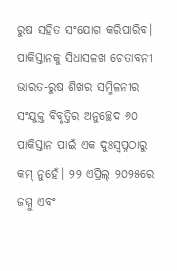ରୁଷ ସହିତ ସଂଯୋଗ କରିପାରିବ।
ପାକିସ୍ତାନକୁ ସିଧାସଳଖ ଚେତାବନୀ
ଭାରତ-ରୁଷ ଶିଖର ସମ୍ମିଳନୀର ସଂଯୁକ୍ତ ବିବୃତ୍ତିର ଅନୁଚ୍ଛେଦ ୬୦ ପାକିସ୍ତାନ ପାଇଁ ଏକ ଦୁଃସ୍ୱପ୍ନଠାରୁ କମ୍ ନୁହେଁ। ୨୨ ଏପ୍ରିଲ୍ ୨୦୨୫ରେ ଜମ୍ମୁ ଏବଂ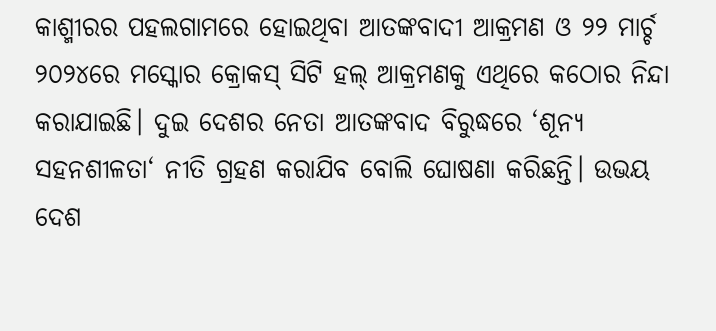କାଶ୍ମୀରର ପହଲଗାମରେ ହୋଇଥିବା ଆତଙ୍କବାଦୀ ଆକ୍ରମଣ ଓ ୨୨ ମାର୍ଚ୍ଚ ୨୦୨୪ରେ ମସ୍କୋର କ୍ରୋକସ୍ ସିଟି ହଲ୍ ଆକ୍ରମଣକୁ ଏଥିରେ କଠୋର ନିନ୍ଦା କରାଯାଇଛି। ଦୁଇ ଦେଶର ନେତା ଆତଙ୍କବାଦ ବିରୁଦ୍ଧରେ ‘ଶୂନ୍ୟ ସହନଶୀଳତା‘ ନୀତି ଗ୍ରହଣ କରାଯିବ ବୋଲି ଘୋଷଣା କରିଛନ୍ତି। ଉଭୟ ଦେଶ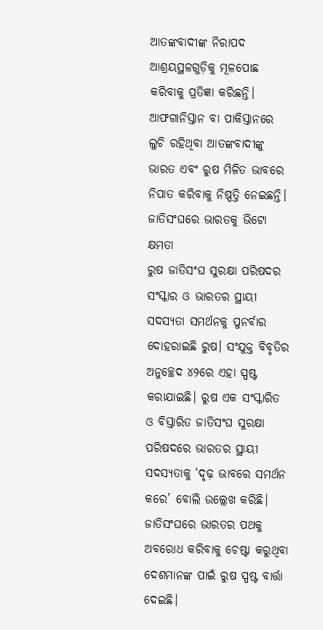ଆତଙ୍କବାଦୀଙ୍କ ନିରାପଦ ଆଶ୍ରୟସ୍ଥଳଗୁଡ଼ିକୁ ମୂଳପୋଛ କରିବାକୁ ପ୍ରତିଜ୍ଞା କରିଛନ୍ତି। ଆଫଗାନିସ୍ତାନ ବା ପାକିସ୍ତାନରେ ଲୁଚି ରହିଥିବା ଆତଙ୍କବାଦୀଙ୍କୁ ଭାରତ ଏବଂ ରୁଷ ମିଳିତ ଭାବରେ ନିପାତ କରିବାକୁ ନିଷ୍ପତ୍ତି ନେଇଛନ୍ତି।
ଜାତିସଂଘରେ ଭାରତକୁ ଭିଟୋ କ୍ଷମତା
ରୁଷ ଜାତିସଂଘ ସୁରକ୍ଷା ପରିଷଦର ସଂସ୍କାର ଓ ଭାରତର ସ୍ଥାୟୀ ସଦସ୍ୟତା ସମର୍ଥନକୁ ପୁନର୍ବାର ଦୋହରାଇଛି ରୁଷ। ସଂଯୁକ୍ତ ବିବୃତିର ଅନୁଚ୍ଛେଦ ୪୨ରେ ଏହା ସ୍ପଷ୍ଟ କରାଯାଇଛି। ରୁଷ ଏକ ସଂସ୍କାରିତ ଓ ବିସ୍ତାରିତ ଜାତିସଂଘ ସୁରକ୍ଷା ପରିଷଦରେ ଭାରତର ସ୍ଥାୟୀ ସଦସ୍ୟତାକୁ ‘ଦୃଢ଼ ଭାବରେ ସମର୍ଥନ କରେ’ ବୋଲି ଉଲ୍ଲେଖ କରିଛି। ଜାତିସଂଘରେ ଭାରତର ପଥକୁ ଅବରୋଧ କରିବାକୁ ଚେଷ୍ଟା କରୁଥିବା ଦେଶମାନଙ୍କ ପାଇଁ ରୁଷ ସ୍ପଷ୍ଟ ବାର୍ତ୍ତା ଦେଇଛି।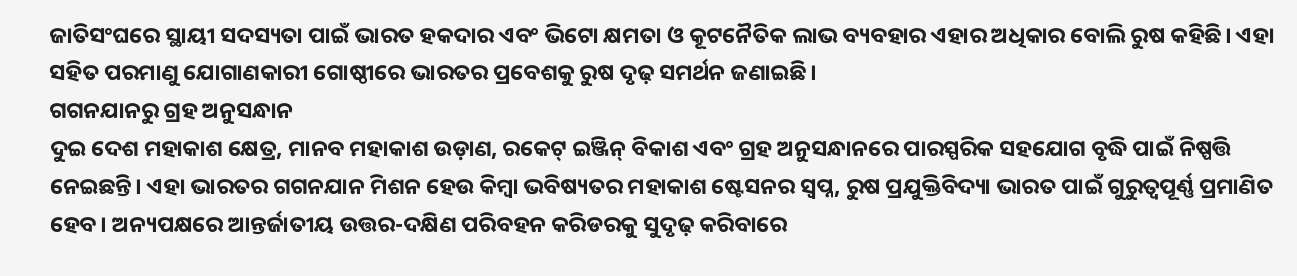ଜାତିସଂଘରେ ସ୍ଥାୟୀ ସଦସ୍ୟତା ପାଇଁ ଭାରତ ହକଦାର ଏବଂ ଭିଟୋ କ୍ଷମତା ଓ କୂଟନୈତିକ ଲାଭ ବ୍ୟବହାର ଏହାର ଅଧିକାର ବୋଲି ରୁଷ କହିଛି। ଏହା ସହିତ ପରମାଣୁ ଯୋଗାଣକାରୀ ଗୋଷ୍ଠୀରେ ଭାରତର ପ୍ରବେଶକୁ ରୁଷ ଦୃଢ଼ ସମର୍ଥନ ଜଣାଇଛି।
ଗଗନଯାନରୁ ଗ୍ରହ ଅନୁସନ୍ଧାନ
ଦୁଇ ଦେଶ ମହାକାଶ କ୍ଷେତ୍ର, ମାନବ ମହାକାଶ ଉଡ଼ାଣ, ରକେଟ୍ ଇଞ୍ଜିନ୍ ବିକାଶ ଏବଂ ଗ୍ରହ ଅନୁସନ୍ଧାନରେ ପାରସ୍ପରିକ ସହଯୋଗ ବୃଦ୍ଧି ପାଇଁ ନିଷ୍ପତ୍ତି ନେଇଛନ୍ତି। ଏହା ଭାରତର ଗଗନଯାନ ମିଶନ ହେଉ କିମ୍ବା ଭବିଷ୍ୟତର ମହାକାଶ ଷ୍ଟେସନର ସ୍ୱପ୍ନ, ରୁଷ ପ୍ରଯୁକ୍ତିବିଦ୍ୟା ଭାରତ ପାଇଁ ଗୁରୁତ୍ୱପୂର୍ଣ୍ଣ ପ୍ରମାଣିତ ହେବ। ଅନ୍ୟପକ୍ଷରେ ଆନ୍ତର୍ଜାତୀୟ ଉତ୍ତର-ଦକ୍ଷିଣ ପରିବହନ କରିଡରକୁ ସୁଦୃଢ଼ କରିବାରେ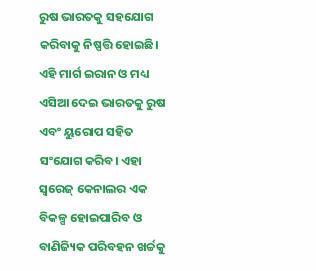ରୁଷ ଭାରତକୁ ସହଯୋଗ କରିବାକୁ ନିଷ୍ପତ୍ତି ହୋଇଛି। ଏହି ମାର୍ଗ ଇରାନ ଓ ମଧ୍ୟ ଏସିଆ ଦେଇ ଭାରତକୁ ରୁଷ ଏବଂ ୟୁରୋପ ସହିତ ସଂଯୋଗ କରିବ। ଏହା ସ୍ୱରେଜ୍ କେନାଲର ଏକ ବିକଳ୍ପ ହୋଇପାରିବ ଓ ବାଣିଜ୍ୟିକ ପରିବହନ ଖର୍ଚ୍ଚକୁ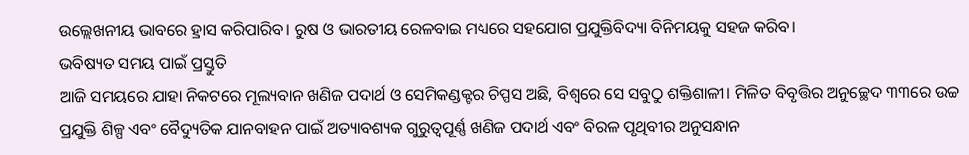ଉଲ୍ଲେଖନୀୟ ଭାବରେ ହ୍ରାସ କରିପାରିବ। ରୁଷ ଓ ଭାରତୀୟ ରେଳବାଇ ମଧ୍ୟରେ ସହଯୋଗ ପ୍ରଯୁକ୍ତିବିଦ୍ୟା ବିନିମୟକୁ ସହଜ କରିବ।
ଭବିଷ୍ୟତ ସମୟ ପାଇଁ ପ୍ରସ୍ତୁତି
ଆଜି ସମୟରେ ଯାହା ନିକଟରେ ମୂଲ୍ୟବାନ ଖଣିଜ ପଦାର୍ଥ ଓ ସେମିକଣ୍ଡକ୍ଟର ଚିପ୍ପସ ଅଛି, ବିଶ୍ୱରେ ସେ ସବୁଠୁ ଶକ୍ତିଶାଳୀ। ମିଳିତ ବିବୃତ୍ତିର ଅନୁଚ୍ଛେଦ ୩୩ରେ ଉଚ୍ଚ ପ୍ରଯୁକ୍ତି ଶିଳ୍ପ ଏବଂ ବୈଦ୍ୟୁତିକ ଯାନବାହନ ପାଇଁ ଅତ୍ୟାବଶ୍ୟକ ଗୁରୁତ୍ୱପୂର୍ଣ୍ଣ ଖଣିଜ ପଦାର୍ଥ ଏବଂ ବିରଳ ପୃଥିବୀର ଅନୁସନ୍ଧାନ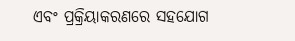ଏବଂ ପ୍ରକ୍ରିୟାକରଣରେ ସହଯୋଗ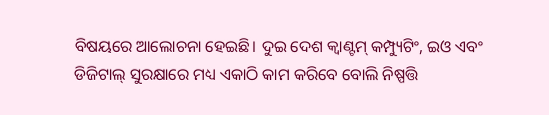ବିଷୟରେ ଆଲୋଚନା ହେଇଛି। ଦୁଇ ଦେଶ କ୍ୱାଣ୍ଟମ୍ କମ୍ପ୍ୟୁଟିଂ, ଇଓ ଏବଂ ଡିଜିଟାଲ୍ ସୁରକ୍ଷାରେ ମଧ୍ୟ ଏକାଠି କାମ କରିବେ ବୋଲି ନିଷ୍ପତ୍ତି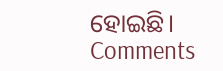ହୋଇଛି।
Comments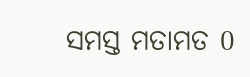ସମସ୍ତ ମତାମତ 0